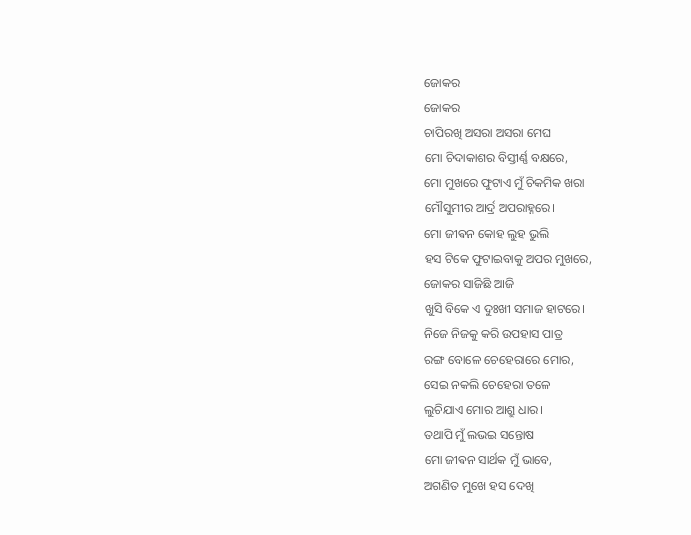ଜୋକର
ଜୋକର
ଚାପିରଖି ଅସରା ଅସରା ମେଘ
ମୋ ଚିଦାକାଶର ବିସ୍ତୀର୍ଣ୍ଣ ବକ୍ଷରେ,
ମୋ ମୁଖରେ ଫୁଟାଏ ମୁଁ ଚିକମିକ ଖରା
ମୌସୁମୀର ଆର୍ଦ୍ର ଅପରାହ୍ନରେ।
ମୋ ଜୀଵନ କୋହ ଲୁହ ଭୁଲି
ହସ ଟିକେ ଫୁଟାଇବାକୁ ଅପର ମୁଖରେ,
ଜୋକର ସାଜିଛି ଆଜି
ଖୁସି ବିକେ ଏ ଦୁଃଖୀ ସମାଜ ହାଟରେ।
ନିଜେ ନିଜକୁ କରି ଉପହାସ ପାତ୍ର
ରଙ୍ଗ ବୋଳେ ଚେହେରାରେ ମୋର,
ସେଇ ନକଲି ଚେହେରା ତଳେ
ଲୁଚିଯାଏ ମୋର ଆଶ୍ରୁ ଧାର।
ତଥାପି ମୁଁ ଲଭଇ ସନ୍ତୋଷ
ମୋ ଜୀଵନ ସାର୍ଥକ ମୁଁ ଭାବେ,
ଅଗଣିତ ମୁଖେ ହସ ଦେଖି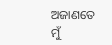ଅଜାଣତେ ମୁଁ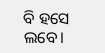ବି ହସେ ଲବେ।